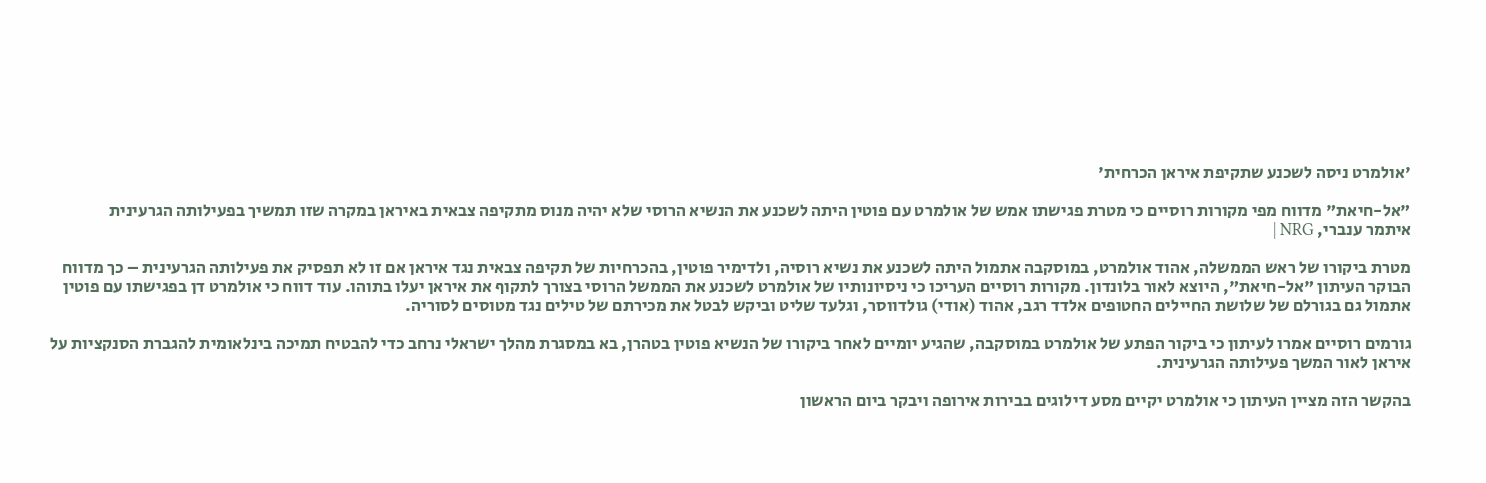'אולמרט ניסה לשכנע שתקיפת איראן הכרחית'

"אל-חיאת" מדווח מפי מקורות רוסיים כי מטרת פגישתו אמש של אולמרט עם פוטין היתה לשכנע את הנשיא הרוסי שלא יהיה מנוס מתקיפה צבאית באיראן במקרה שזו תמשיך בפעילותה הגרעינית
איתמר ענברי, NRG |

מטרת ביקורו של ראש הממשלה, אהוד אולמרט, במוסקבה אתמול היתה לשכנע את נשיא רוסיה, ולדימיר פוטין, בהכרחיות של תקיפה צבאית נגד איראן אם זו לא תפסיק את פעילותה הגרעינית – כך מדווח הבוקר העיתון "אל-חיאת", היוצא לאור בלונדון. מקורות רוסיים העריכו כי ניסיונותיו של אולמרט לשכנע את הממשל הרוסי בצורך לתקוף את איראן יעלו בתוהו. עוד דווח כי אולמרט דן בפגישתו עם פוטין אתמול גם בגורלם של שלושת החיילים החטופים אלדד רגב, אהוד (אודי) גולדווסר, וגלעד שליט וביקש לבטל את מכירתם של טילים נגד מטוסים לסוריה.

גורמים רוסיים אמרו לעיתון כי ביקור הפתע של אולמרט במוסקבה, שהגיע יומיים לאחר ביקורו של הנשיא פוטין בטהרן, בא במסגרת מהלך ישראלי נרחב כדי להבטיח תמיכה בינלאומית להגברת הסנקציות על איראן לאור המשך פעילותה הגרעינית.

בהקשר הזה מציין העיתון כי אולמרט יקיים מסע דילוגים בבירות אירופה ויבקר ביום הראשון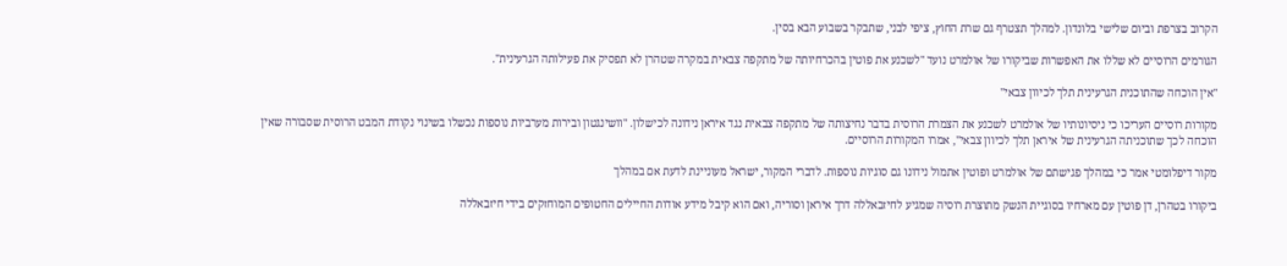הקרוב בצרפת וביום שלישי בלונדון. למהלך תצטרף גם שרת החוץ, ציפי לבני, שתבקר בשבוע הבא בסין.

הגורמים הרוסיים לא שללו את האפשרות שביקורו של אולמרט נועד "לשכנע את פוטין בהכרחיותה של מתקפה צבאית במקרה שטהרן לא תפסיק את פעילותה הגרעינית".

"אין הוכחה שהתוכנית הגרעינית תלך לכיוון צבאי"

מקורות רוסיים העריכו כי ניסיונותיו של אולמרט לשכנע את הצמרת הרוסית בדבר נחיצותה של מתקפה צבאית נגד איראן נידונה לכישלון. "וושינגטון ובירות מערביות נוספות נכשלו בשינוי נקודת המבט הרוסית שסבורה שאין הוכחה לכך שתוכניתה הגרעינית של איראן תלך לכיוון צבאי", אמרו המקורות הרוסיים.

מקור דיפלומטי אמר כי במהלך פגישתם של אולמרט ופוטין אתמול נידונו גם סוגיות נוספות. לדברי המקור, ישראל מעוניינת לדעת אם במהלך

ביקורו בטהרן, דן פוטין עם מארחיו בסוגיית הנשק מתוצרת רוסיה שמגיע לחיזבאללה דרך איראן וסוריה, ואם הוא קיבל מידע אודות החיילים החטופים המוחזקים בידי חיזבאללה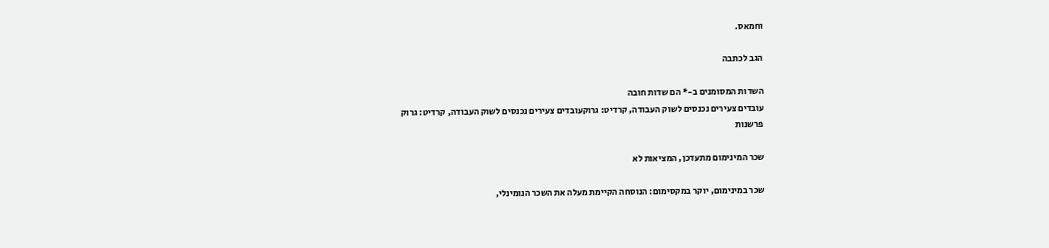וחמאס.

הגב לכתבה

השדות המסומנים ב-* הם שדות חובה
עובדים צעירים נכנסים לשוק העבודה, קרדיט: גרוקעובדים צעירים נכנסים לשוק העבודה, קרדיט: גרוק
פרשנות

שכר המינימום מתעדכן, המציאות לא

שכר במינימום, יוקר במקסימום: הנוסחה הקיימת מעלה את השכר הנומינלי,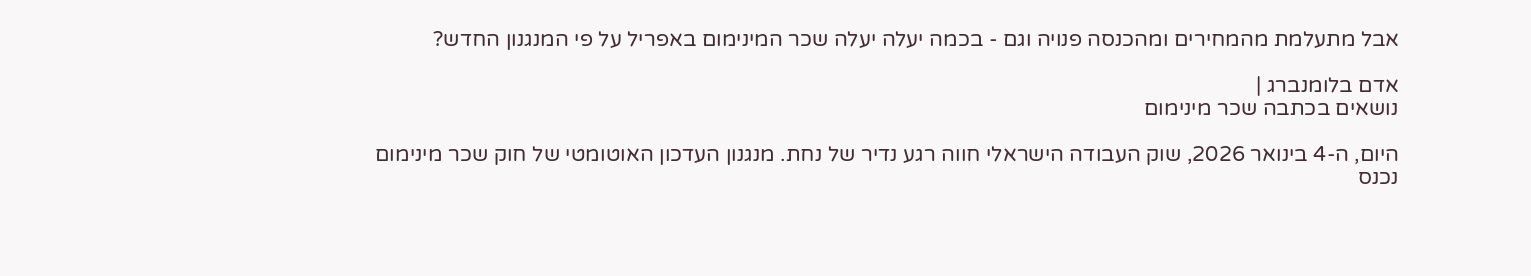אבל מתעלמת מהמחירים ומהכנסה פנויה וגם - בכמה יעלה יעלה שכר המינימום באפריל על פי המנגנון החדש?

אדם בלומנברג |
נושאים בכתבה שכר מינימום

היום, ה-4 בינואר 2026, שוק העבודה הישראלי חווה רגע נדיר של נחת. מנגנון העדכון האוטומטי של חוק שכר מינימום נכנס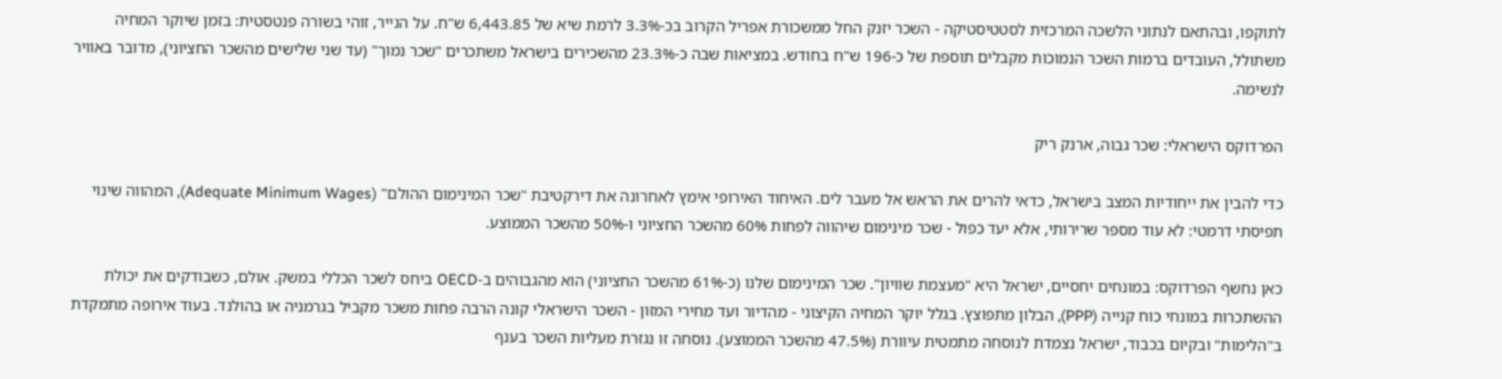לתוקפו, ובהתאם לנתוני הלשכה המרכזית לסטטיסטיקה - השכר יזנק החל ממשכורת אפריל הקרוב בכ-3.3% לרמת שיא של 6,443.85 ש"ח. על הנייר, זוהי בשורה פנטסטית: בזמן שיוקר המחיה משתולל, העובדים ברמות השכר הנמוכות מקבלים תוספת של כ-196 ש"ח בחודש. במציאות שבה כ-23.3% מהשכירים בישראל משתכרים "שכר נמוך" (עד שני שלישים מהשכר החציוני), מדובר באוויר לנשימה.

הפרדוקס הישראלי: שכר גבוה, ארנק ריק

כדי להבין את ייחודיות המצב בישראל, כדאי להרים את הראש אל מעבר לים. האיחוד האירופי אימץ לאחרונה את דירקטיבת "שכר המינימום ההולם" (Adequate Minimum Wages), המהווה שינוי תפיסתי דרמטי: לא עוד מספר שרירותי, אלא יעד כפול - שכר מינימום שיהווה לפחות 60% מהשכר החציוני ו-50% מהשכר הממוצע.

כאן נחשף הפרדוקס: במונחים יחסיים, ישראל היא "מעצמת שוויון". שכר המינימום שלנו (כ-61% מהשכר החציוני) הוא מהגבוהים ב-OECD ביחס לשכר הכללי במשק. אולם, כשבודקים את יכולת ההשתכרות במונחי כוח קנייה (PPP), הבלון מתפוצץ. בגלל יוקר המחיה הקיצוני - מהדיור ועד מחירי המזון - השכר הישראלי קונה הרבה פחות משכר מקביל בגרמניה או בהולנד. בעוד אירופה מתמקדת ב"הלימות" ובקיום בכבוד, ישראל נצמדת לנוסחה מתמטית עיוורת (47.5% מהשכר הממוצע). נוסחה זו נגזרת מעליות השכר בענף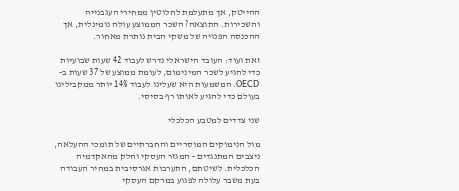ההייטק, אך מתעלמת לחלוטין ממחירי העגבנייה והשכירות. התוצאה? השכר הממוצע עולה נומינלית, אך ההכנסה הפנויה של משקי הבית נותרת מאחור.

זאת ועוד: העובד הישראלי נדרש לעבוד 42 שעות שבועיות כדי להגיע לשכר המינימום, לעומת ממוצע של 37 שעות ב-OECD. המשמעות היא שעלינו לעבוד 14% יותר ממקבילינו בעולם כדי להגיע לאותו רף בסיסי.

שני צדדים למטבע הכלכלי

מול הנימוקים המוסריים והחברתיים של תומכי ההעלאה, ניצבים המתנגדים - המגזר העסקי וחלק מהאקדמיה הכלכלית. לשיטתם, התערבות אגרסיבית במחיר העבודה בעת משבר עלולה לפגוע במרקם העסקי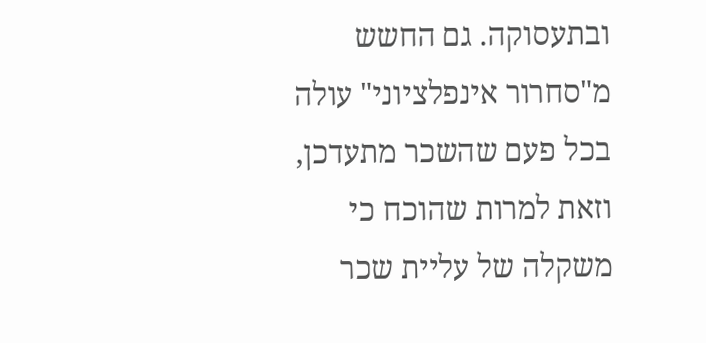ובתעסוקה. גם החשש מ"סחרור אינפלציוני" עולה בכל פעם שהשכר מתעדכן, וזאת למרות שהוכח כי משקלה של עליית שכר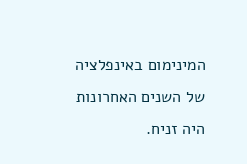המינימום באינפלציה של השנים האחרונות היה זניח.